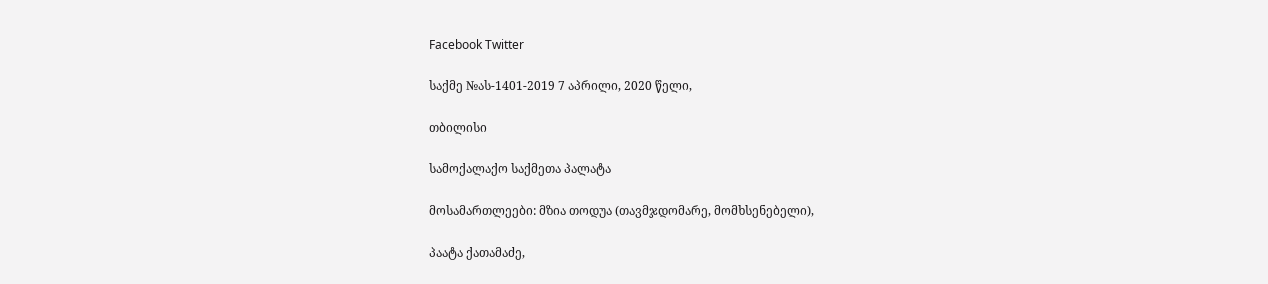Facebook Twitter

საქმე №ას-1401-2019 7 აპრილი, 2020 წელი,

თბილისი

სამოქალაქო საქმეთა პალატა

მოსამართლეები: მზია თოდუა (თავმჯდომარე, მომხსენებელი),

პაატა ქათამაძე,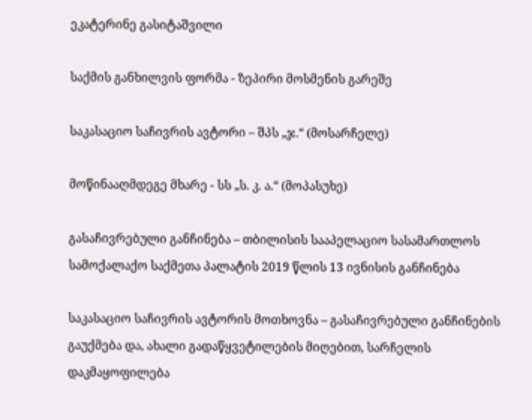ეკატერინე გასიტაშვილი

საქმის განხილვის ფორმა - ზეპირი მოსმენის გარეშე

საკასაციო საჩივრის ავტორი – შპს „ჯ.“ (მოსარჩელე)

მოწინააღმდეგე მხარე - სს „ს. კ. ა.“ (მოპასუხე)

გასაჩივრებული განჩინება – თბილისის სააპელაციო სასამართლოს სამოქალაქო საქმეთა პალატის 2019 წლის 13 ივნისის განჩინება

საკასაციო საჩივრის ავტორის მოთხოვნა – გასაჩივრებული განჩინების გაუქმება და, ახალი გადაწყვეტილების მიღებით, სარჩელის დაკმაყოფილება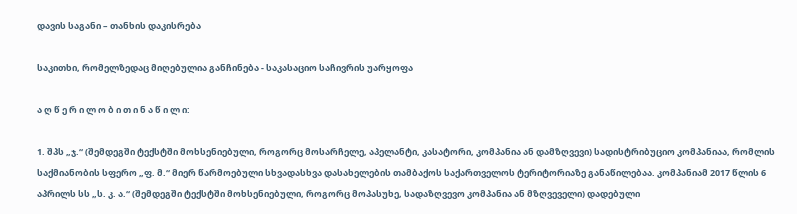დავის საგანი – თანხის დაკისრება

საკითხი, რომელზედაც მიღებულია განჩინება - საკასაციო საჩივრის უარყოფა

ა ღ წ ე რ ი ლ ო ბ ი თ ი ნ ა წ ი ლ ი:

1. შპს „ჯ.“ (შემდეგში ტექსტში მოხსენიებული, როგორც მოსარჩელე, აპელანტი, კასატორი, კომპანია ან დამზღვევი) სადისტრიბუციო კომპანიაა, რომლის საქმიანობის სფერო „ფ. მ.“ მიერ წარმოებული სხვადასხვა დასახელების თამბაქოს საქართველოს ტერიტორიაზე განაწილებაა. კომპანიამ 2017 წლის 6 აპრილს სს „ს. კ. ა.“ (შემდეგში ტექსტში მოხსენიებული, როგორც მოპასუხე, სადაზღვევო კომპანია ან მზღვეველი) დადებული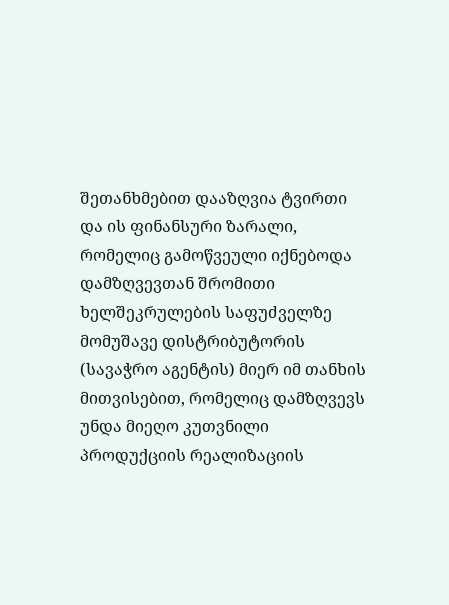შეთანხმებით დააზღვია ტვირთი და ის ფინანსური ზარალი, რომელიც გამოწვეული იქნებოდა დამზღვევთან შრომითი ხელშეკრულების საფუძველზე მომუშავე დისტრიბუტორის (სავაჭრო აგენტის) მიერ იმ თანხის მითვისებით, რომელიც დამზღვევს უნდა მიეღო კუთვნილი პროდუქციის რეალიზაციის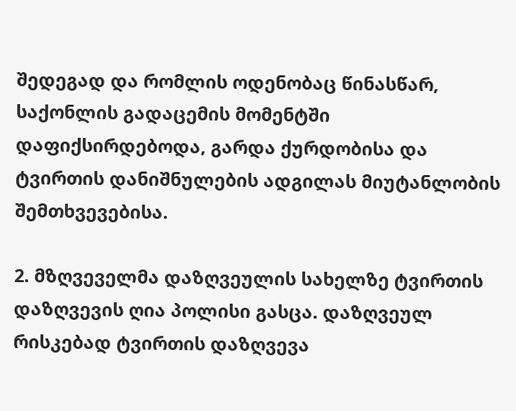შედეგად და რომლის ოდენობაც წინასწარ, საქონლის გადაცემის მომენტში დაფიქსირდებოდა, გარდა ქურდობისა და ტვირთის დანიშნულების ადგილას მიუტანლობის შემთხვევებისა.

2. მზღვეველმა დაზღვეულის სახელზე ტვირთის დაზღვევის ღია პოლისი გასცა. დაზღვეულ რისკებად ტვირთის დაზღვევა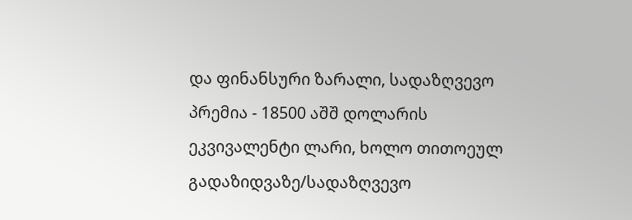და ფინანსური ზარალი, სადაზღვევო პრემია - 18500 აშშ დოლარის ეკვივალენტი ლარი, ხოლო თითოეულ გადაზიდვაზე/სადაზღვევო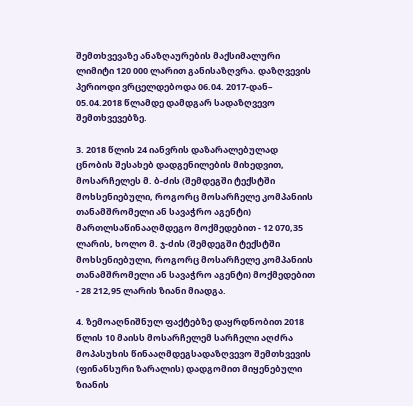შემთხვევაზე ანაზღაურების მაქსიმალური ლიმიტი 120 000 ლარით განისაზღვრა. დაზღვევის პერიოდი ვრცელდებოდა 06.04. 2017-დან– 05.04.2018 წლამდე დამდგარ სადაზღვევო შემთხვევებზე.

3. 2018 წლის 24 იანვრის დაზარალებულად ცნობის შესახებ დადგენილების მიხედვით, მოსარჩელეს მ. ბ-ძის (შემდეგში ტექსტში მოხსენიებული, როგორც მოსარჩელე კომპანიის თანამშრომელი ან სავაჭრო აგენტი) მართლსაწინააღმდეგო მოქმედებით - 12 070,35 ლარის, ხოლო მ. ჯ-ძის (შემდეგში ტექსტში მოხსენიებული, როგორც მოსარჩელე კომპანიის თანამშრომელი ან სავაჭრო აგენტი) მოქმედებით - 28 212,95 ლარის ზიანი მიადგა.

4. ზემოაღნიშნულ ფაქტებზე დაყრდნობით 2018 წლის 10 მაისს მოსარჩელემ სარჩელი აღძრა მოპასუხის წინააღმდეგსადაზღვევო შემთხვევის (ფინანსური ზარალის) დადგომით მიყენებული ზიანის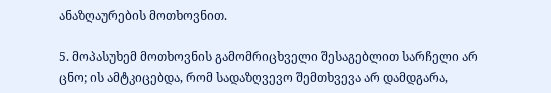ანაზღაურების მოთხოვნით.

5. მოპასუხემ მოთხოვნის გამომრიცხველი შესაგებლით სარჩელი არ ცნო; ის ამტკიცებდა, რომ სადაზღვევო შემთხვევა არ დამდგარა,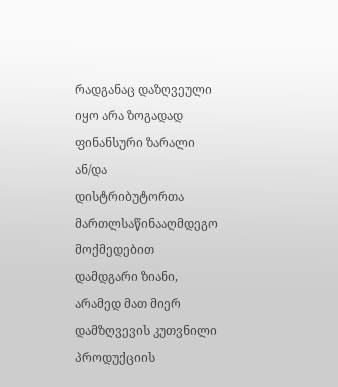რადგანაც დაზღვეული იყო არა ზოგადად ფინანსური ზარალი ან/და დისტრიბუტორთა მართლსაწინააღმდეგო მოქმედებით დამდგარი ზიანი, არამედ მათ მიერ დამზღვევის კუთვნილი პროდუქციის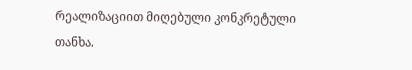რეალიზაციით მიღებული კონკრეტული თანხა.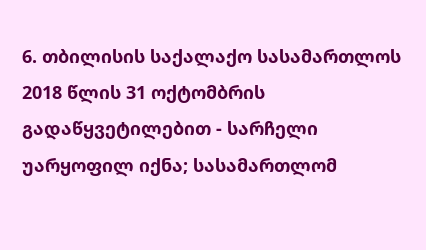6. თბილისის საქალაქო სასამართლოს 2018 წლის 31 ოქტომბრის გადაწყვეტილებით - სარჩელი უარყოფილ იქნა; სასამართლომ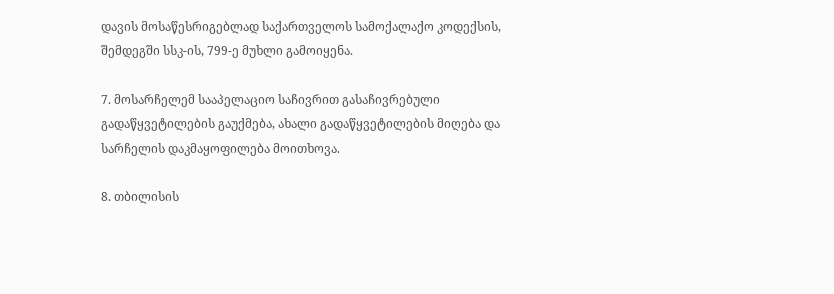დავის მოსაწესრიგებლად საქართველოს სამოქალაქო კოდექსის, შემდეგში სსკ-ის, 799-ე მუხლი გამოიყენა.

7. მოსარჩელემ სააპელაციო საჩივრით გასაჩივრებული გადაწყვეტილების გაუქმება, ახალი გადაწყვეტილების მიღება და სარჩელის დაკმაყოფილება მოითხოვა.

8. თბილისის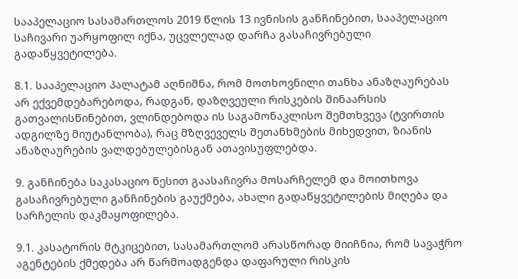სააპელაციო სასამართლოს 2019 წლის 13 ივნისის განჩინებით, სააპელაციო საჩივარი უარყოფილ იქნა, უცვლელად დარჩა გასაჩივრებული გადაწყვეტილება.

8.1. სააპელაციო პალატამ აღნიშნა, რომ მოთხოვნილი თანხა ანაზღაურებას არ ექვემდებარებოდა, რადგან, დაზღვეული რისკების შინაარსის გათვალისწინებით, ვლინდებოდა ის საგამონაკლისო შემთხვევა (ტვირთის ადგილზე მიუტანლობა), რაც მზღვეველს შეთანხმების მიხედვით, ზიანის ანაზღაურების ვალდებულებისგან ათავისუფლებდა.

9. განჩინება საკასაციო წესით გაასაჩივრა მოსარჩელემ და მოითხოვა გასაჩივრებული განჩინების გაუქმება, ახალი გადაწყვეტილების მიღება და სარჩელის დაკმაყოფილება.

9.1. კასატორის მტკიცებით, სასამართლომ არასწორად მიიჩნია, რომ სავაჭრო აგენტების ქმედება არ წარმოადგენდა დაფარული რისკის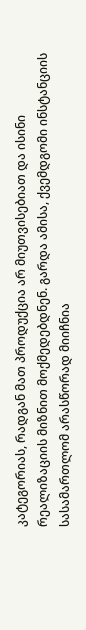კატეგორიას, რადგან მათ პროდუქცია არ მიუთვისებიათ და ისინი რეალიზაციის მიზნით მოქმედებდნენ. გარდა ამისა, ქვემდგომი ინსტანციის სასამართლომ არასწორად მიიჩნია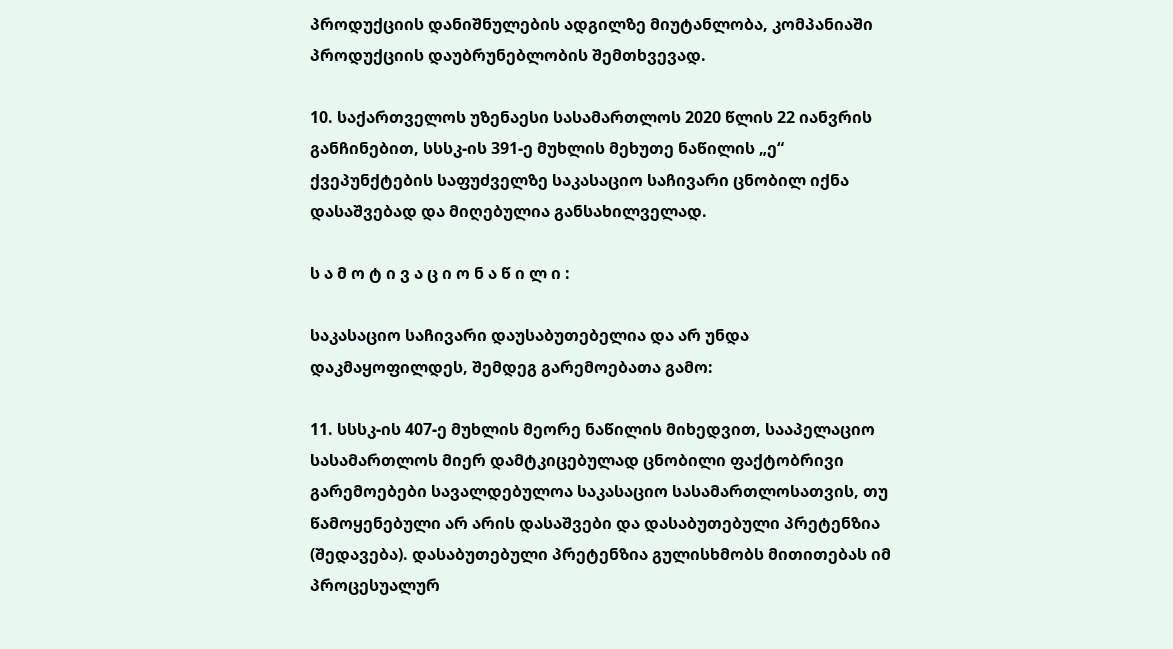პროდუქციის დანიშნულების ადგილზე მიუტანლობა, კომპანიაში პროდუქციის დაუბრუნებლობის შემთხვევად.

10. საქართველოს უზენაესი სასამართლოს 2020 წლის 22 იანვრის განჩინებით, სსსკ-ის 391-ე მუხლის მეხუთე ნაწილის „ე“ ქვეპუნქტების საფუძველზე საკასაციო საჩივარი ცნობილ იქნა დასაშვებად და მიღებულია განსახილველად.

ს ა მ ო ტ ი ვ ა ც ი ო ნ ა წ ი ლ ი :

საკასაციო საჩივარი დაუსაბუთებელია და არ უნდა დაკმაყოფილდეს, შემდეგ გარემოებათა გამო:

11. სსსკ-ის 407-ე მუხლის მეორე ნაწილის მიხედვით, სააპელაციო სასამართლოს მიერ დამტკიცებულად ცნობილი ფაქტობრივი გარემოებები სავალდებულოა საკასაციო სასამართლოსათვის, თუ წამოყენებული არ არის დასაშვები და დასაბუთებული პრეტენზია (შედავება). დასაბუთებული პრეტენზია გულისხმობს მითითებას იმ პროცესუალურ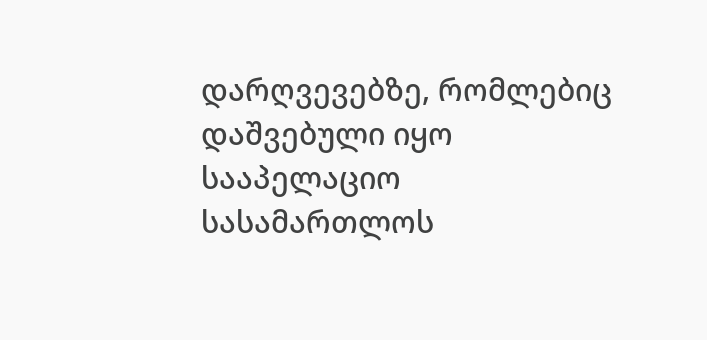დარღვევებზე, რომლებიც დაშვებული იყო სააპელაციო სასამართლოს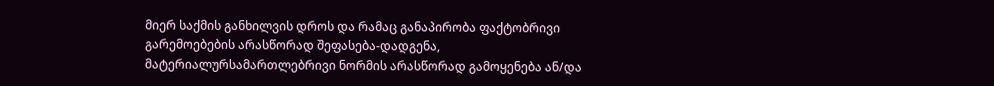მიერ საქმის განხილვის დროს და რამაც განაპირობა ფაქტობრივი გარემოებების არასწორად შეფასება-დადგენა, მატერიალურსამართლებრივი ნორმის არასწორად გამოყენება ან/და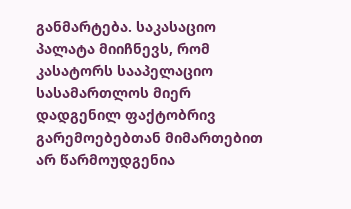განმარტება. საკასაციო პალატა მიიჩნევს, რომ კასატორს სააპელაციო სასამართლოს მიერ დადგენილ ფაქტობრივ გარემოებებთან მიმართებით არ წარმოუდგენია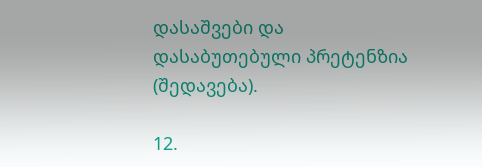დასაშვები და დასაბუთებული პრეტენზია (შედავება).

12.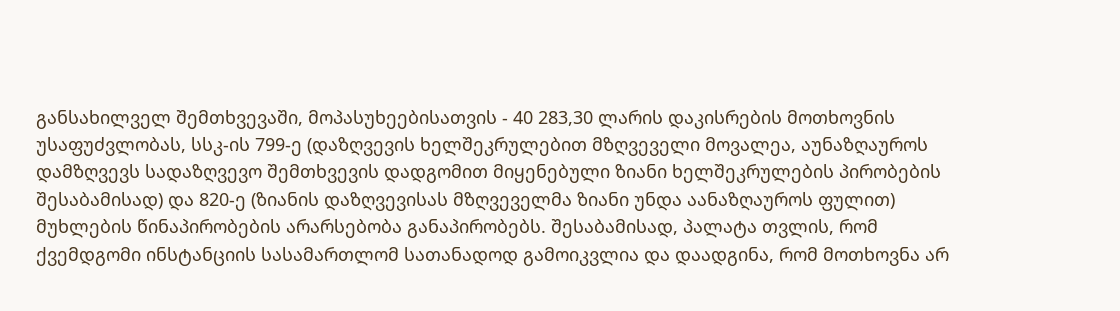განსახილველ შემთხვევაში, მოპასუხეებისათვის - 40 283,30 ლარის დაკისრების მოთხოვნის უსაფუძვლობას, სსკ-ის 799-ე (დაზღვევის ხელშეკრულებით მზღვეველი მოვალეა, აუნაზღაუროს დამზღვევს სადაზღვევო შემთხვევის დადგომით მიყენებული ზიანი ხელშეკრულების პირობების შესაბამისად) და 820-ე (ზიანის დაზღვევისას მზღვეველმა ზიანი უნდა აანაზღაუროს ფულით) მუხლების წინაპირობების არარსებობა განაპირობებს. შესაბამისად, პალატა თვლის, რომ ქვემდგომი ინსტანციის სასამართლომ სათანადოდ გამოიკვლია და დაადგინა, რომ მოთხოვნა არ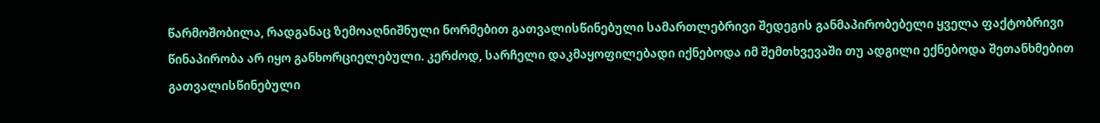წარმოშობილა, რადგანაც ზემოაღნიშნული ნორმებით გათვალისწინებული სამართლებრივი შედეგის განმაპირობებელი ყველა ფაქტობრივი წინაპირობა არ იყო განხორციელებული. კერძოდ, სარჩელი დაკმაყოფილებადი იქნებოდა იმ შემთხვევაში თუ ადგილი ექნებოდა შეთანხმებით გათვალისწინებული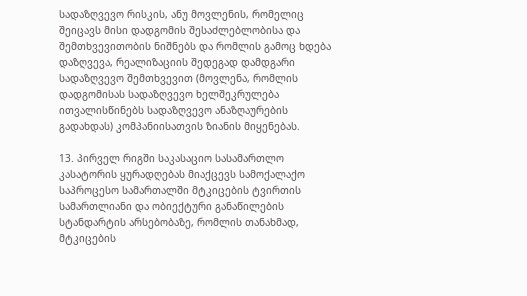სადაზღვევო რისკის, ანუ მოვლენის, რომელიც შეიცავს მისი დადგომის შესაძლებლობისა და შემთხვევითობის ნიშნებს და რომლის გამოც ხდება დაზღვევა, რეალიზაციის შედეგად დამდგარი სადაზღვევო შემთხვევით (მოვლენა, რომლის დადგომისას სადაზღვევო ხელშეკრულება ითვალისწინებს სადაზღვევო ანაზღაურების გადახდას) კომპანიისათვის ზიანის მიყენებას.

13. პირველ რიგში საკასაციო სასამართლო კასატორის ყურადღებას მიაქცევს სამოქალაქო საპროცესო სამართალში მტკიცების ტვირთის სამართლიანი და ობიექტური განაწილების სტანდარტის არსებობაზე, რომლის თანახმად, მტკიცების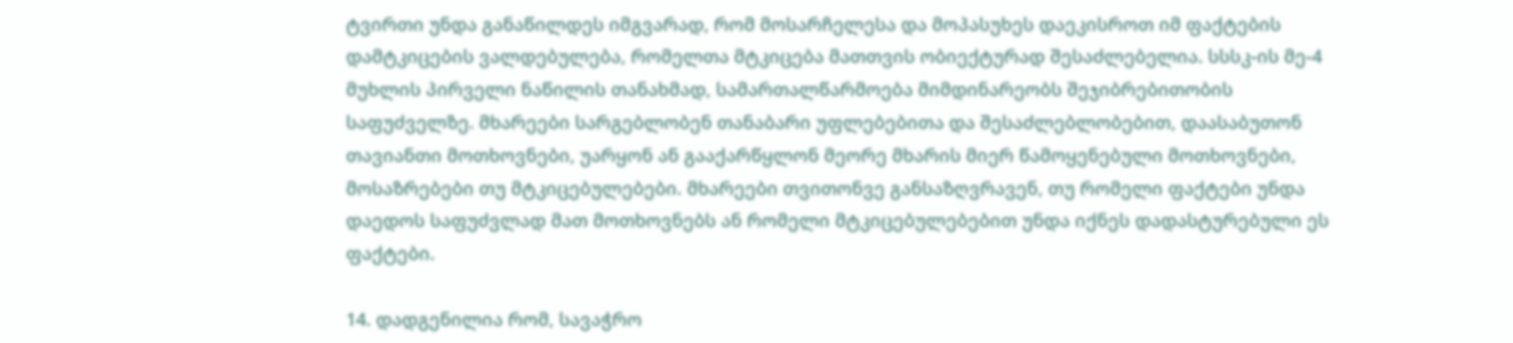ტვირთი უნდა განაწილდეს იმგვარად, რომ მოსარჩელესა და მოპასუხეს დაეკისროთ იმ ფაქტების დამტკიცების ვალდებულება, რომელთა მტკიცება მათთვის ობიექტურად შესაძლებელია. სსსკ-ის მე-4 მუხლის პირველი ნაწილის თანახმად, სამართალწარმოება მიმდინარეობს შეჯიბრებითობის საფუძველზე. მხარეები სარგებლობენ თანაბარი უფლებებითა და შესაძლებლობებით, დაასაბუთონ თავიანთი მოთხოვნები, უარყონ ან გააქარწყლონ მეორე მხარის მიერ წამოყენებული მოთხოვნები, მოსაზრებები თუ მტკიცებულებები. მხარეები თვითონვე განსაზღვრავენ, თუ რომელი ფაქტები უნდა დაედოს საფუძვლად მათ მოთხოვნებს ან რომელი მტკიცებულებებით უნდა იქნეს დადასტურებული ეს ფაქტები.

14. დადგენილია რომ, სავაჭრო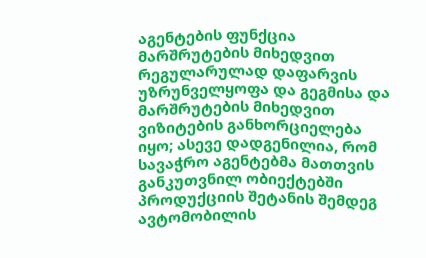აგენტების ფუნქცია მარშრუტების მიხედვით რეგულარულად დაფარვის უზრუნველყოფა და გეგმისა და მარშრუტების მიხედვით ვიზიტების განხორციელება იყო; ასევე დადგენილია, რომ სავაჭრო აგენტებმა მათთვის განკუთვნილ ობიექტებში პროდუქციის შეტანის შემდეგ ავტომობილის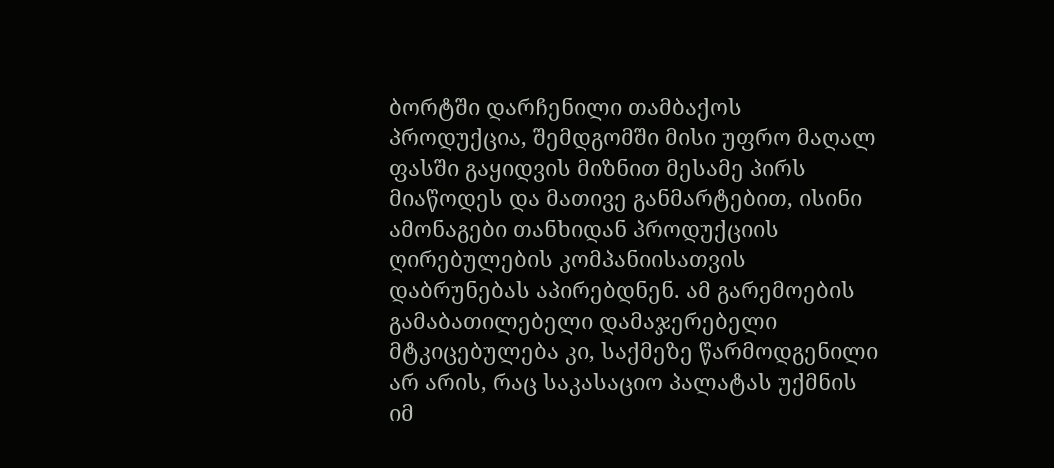ბორტში დარჩენილი თამბაქოს პროდუქცია, შემდგომში მისი უფრო მაღალ ფასში გაყიდვის მიზნით მესამე პირს მიაწოდეს და მათივე განმარტებით, ისინი ამონაგები თანხიდან პროდუქციის ღირებულების კომპანიისათვის დაბრუნებას აპირებდნენ. ამ გარემოების გამაბათილებელი დამაჯერებელი მტკიცებულება კი, საქმეზე წარმოდგენილი არ არის, რაც საკასაციო პალატას უქმნის იმ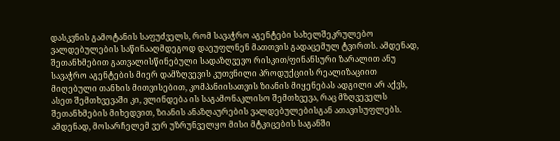დასკვნის გამოტანის საფუძველს, რომ სავაჭრო აგენტები სახელშეკრულებო ვალდებულების საწინააღმდეგოდ დაეუფლნენ მათთვის გადაცემულ ტვირთს. ამდენად, შეთანხმებით გათვალისწინებული სადაზღვევო რისკით/ფინანსური ზარალით ანუ სავაჭრო აგენტების მიერ დამზღვევის კუთვნილი პროდუქციის რეალიზაციით მიღებული თანხის მითვისებით, კომპანიისათვის ზიანის მიყენებას ადგილი არ აქვს, ასეთ შემთხვევაში კი, ვლინდება ის საგამონაკლისო შემთხვევა, რაც მზღვეველს შეთანხმების მიხედვით, ზიანის ანაზღაურების ვალდებულებისგან ათავისუფლებს. ამდენად, მოსარჩელემ ვერ უზრუნველყო მისი მტკიცების საგანში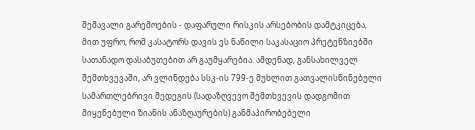შემავალი გარემოების - დაფარული რისკის არსებობის დამტკიცება, მით უფრო, რომ კასატორს დავის ეს ნაწილი საკასაციო პრეტენზიებში სათანადო დასაბუთებით არ გაუმყარებია. ამდენად, განსახილველ შემთხვევაში, არ ვლინდება სსკ-ის 799-ე მუხლით გათვალისწინებული სამართლებრივი შედეგის (სადაზღვევო შემთხვევის დადგომით მიყენებული ზიანის ანაზღაურების) განმაპირობებელი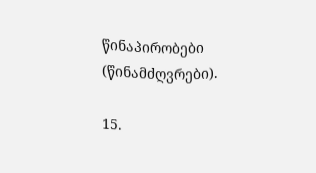წინაპირობები (წინამძღვრები).

15.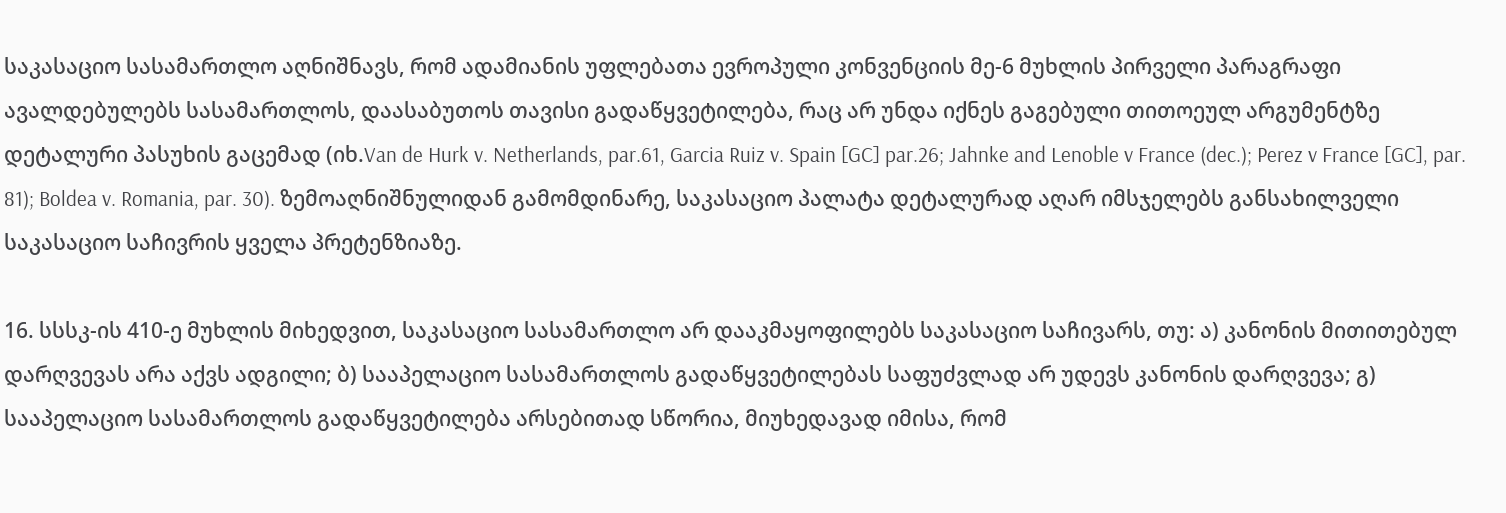საკასაციო სასამართლო აღნიშნავს, რომ ადამიანის უფლებათა ევროპული კონვენციის მე-6 მუხლის პირველი პარაგრაფი ავალდებულებს სასამართლოს, დაასაბუთოს თავისი გადაწყვეტილება, რაც არ უნდა იქნეს გაგებული თითოეულ არგუმენტზე დეტალური პასუხის გაცემად (იხ.Van de Hurk v. Netherlands, par.61, Garcia Ruiz v. Spain [GC] par.26; Jahnke and Lenoble v France (dec.); Perez v France [GC], par. 81); Boldea v. Romania, par. 30). ზემოაღნიშნულიდან გამომდინარე, საკასაციო პალატა დეტალურად აღარ იმსჯელებს განსახილველი საკასაციო საჩივრის ყველა პრეტენზიაზე.

16. სსსკ-ის 410-ე მუხლის მიხედვით, საკასაციო სასამართლო არ დააკმაყოფილებს საკასაციო საჩივარს, თუ: ა) კანონის მითითებულ დარღვევას არა აქვს ადგილი; ბ) სააპელაციო სასამართლოს გადაწყვეტილებას საფუძვლად არ უდევს კანონის დარღვევა; გ) სააპელაციო სასამართლოს გადაწყვეტილება არსებითად სწორია, მიუხედავად იმისა, რომ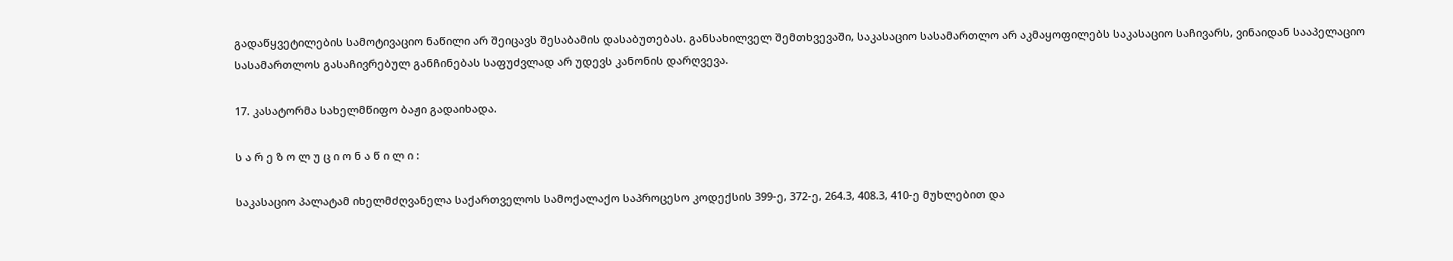გადაწყვეტილების სამოტივაციო ნაწილი არ შეიცავს შესაბამის დასაბუთებას. განსახილველ შემთხვევაში, საკასაციო სასამართლო არ აკმაყოფილებს საკასაციო საჩივარს, ვინაიდან სააპელაციო სასამართლოს გასაჩივრებულ განჩინებას საფუძვლად არ უდევს კანონის დარღვევა.

17. კასატორმა სახელმწიფო ბაჟი გადაიხადა.

ს ა რ ე ზ ო ლ უ ც ი ო ნ ა წ ი ლ ი :

საკასაციო პალატამ იხელმძღვანელა საქართველოს სამოქალაქო საპროცესო კოდექსის 399-ე, 372-ე, 264.3, 408.3, 410-ე მუხლებით და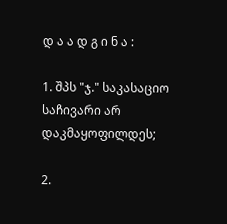დ ა ა დ გ ი ნ ა :

1. შპს "ჯ." საკასაციო საჩივარი არ დაკმაყოფილდეს;

2.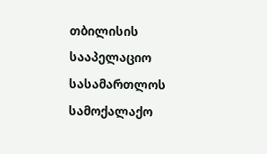თბილისის სააპელაციო სასამართლოს სამოქალაქო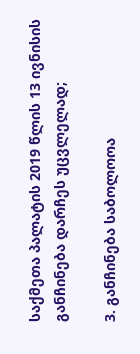საქმეთა პალატის 2019 წლის 13 ივნისის განჩინება დარჩეს უცვლელად;

3. განჩინება საბოლოოა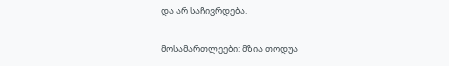და არ საჩივრდება.

მოსამართლეები: მზია თოდუა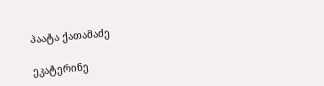პაატა ქათამაძე

ეკატერინე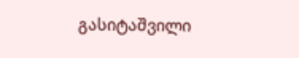გასიტაშვილი